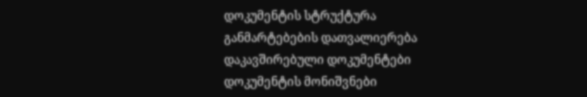დოკუმენტის სტრუქტურა
განმარტებების დათვალიერება
დაკავშირებული დოკუმენტები
დოკუმენტის მონიშვნები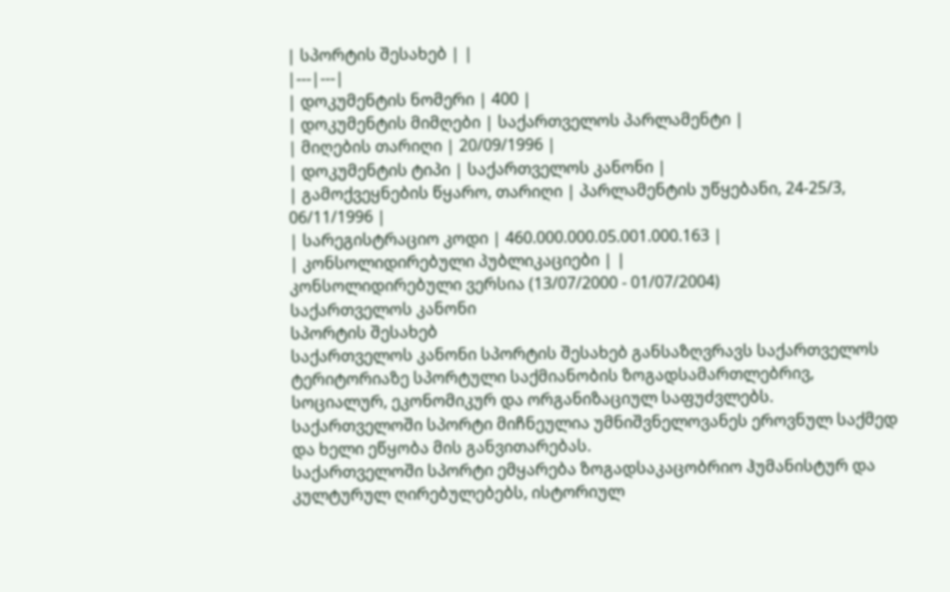| სპორტის შესახებ | |
|---|---|
| დოკუმენტის ნომერი | 400 |
| დოკუმენტის მიმღები | საქართველოს პარლამენტი |
| მიღების თარიღი | 20/09/1996 |
| დოკუმენტის ტიპი | საქართველოს კანონი |
| გამოქვეყნების წყარო, თარიღი | პარლამენტის უწყებანი, 24-25/3, 06/11/1996 |
| სარეგისტრაციო კოდი | 460.000.000.05.001.000.163 |
| კონსოლიდირებული პუბლიკაციები | |
კონსოლიდირებული ვერსია (13/07/2000 - 01/07/2004)
საქართველოს კანონი
სპორტის შესახებ
საქართველოს კანონი სპორტის შესახებ განსაზღვრავს საქართველოს ტერიტორიაზე სპორტული საქმიანობის ზოგადსამართლებრივ, სოციალურ, ეკონომიკურ და ორგანიზაციულ საფუძვლებს.
საქართველოში სპორტი მიჩნეულია უმნიშვნელოვანეს ეროვნულ საქმედ და ხელი ეწყობა მის განვითარებას.
საქართველოში სპორტი ემყარება ზოგადსაკაცობრიო ჰუმანისტურ და კულტურულ ღირებულებებს, ისტორიულ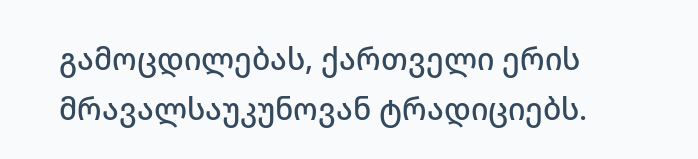გამოცდილებას, ქართველი ერის მრავალსაუკუნოვან ტრადიციებს.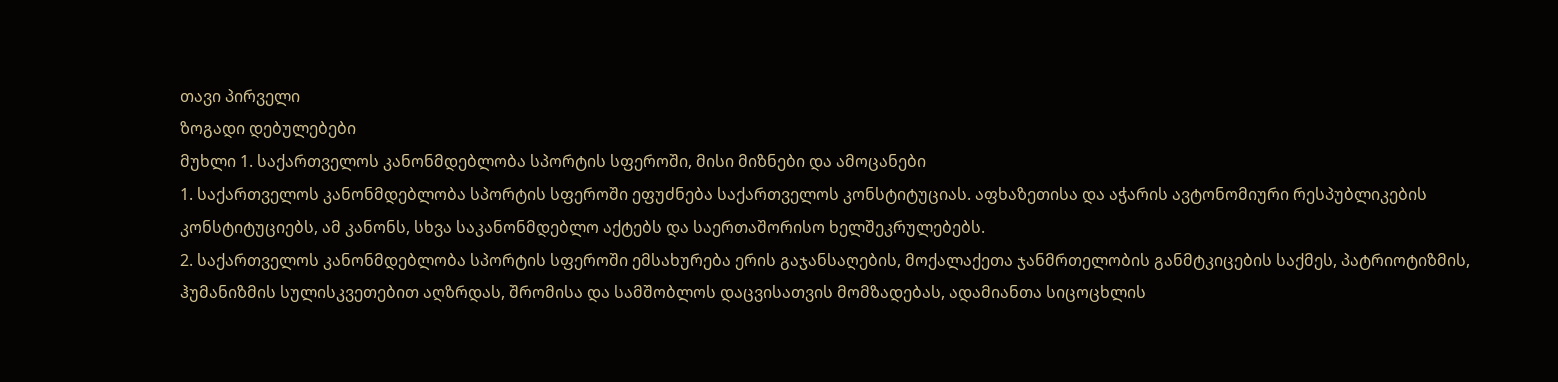თავი პირველი
ზოგადი დებულებები
მუხლი 1. საქართველოს კანონმდებლობა სპორტის სფეროში, მისი მიზნები და ამოცანები
1. საქართველოს კანონმდებლობა სპორტის სფეროში ეფუძნება საქართველოს კონსტიტუციას. აფხაზეთისა და აჭარის ავტონომიური რესპუბლიკების კონსტიტუციებს, ამ კანონს, სხვა საკანონმდებლო აქტებს და საერთაშორისო ხელშეკრულებებს.
2. საქართველოს კანონმდებლობა სპორტის სფეროში ემსახურება ერის გაჯანსაღების, მოქალაქეთა ჯანმრთელობის განმტკიცების საქმეს, პატრიოტიზმის, ჰუმანიზმის სულისკვეთებით აღზრდას, შრომისა და სამშობლოს დაცვისათვის მომზადებას, ადამიანთა სიცოცხლის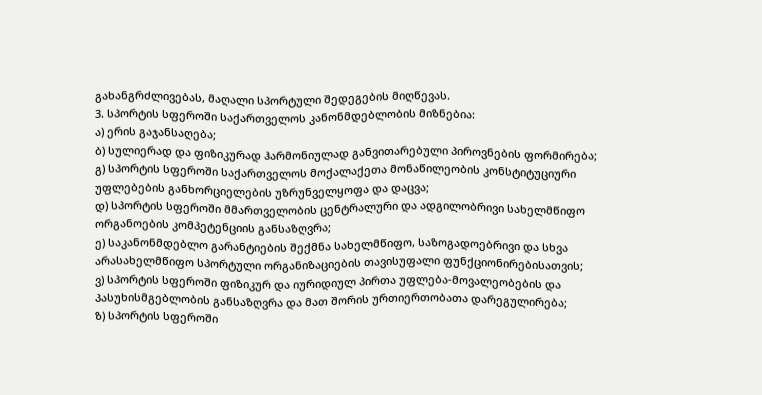გახანგრძლივებას, მაღალი სპორტული შედეგების მიღწევას.
3. სპორტის სფეროში საქართველოს კანონმდებლობის მიზნებია:
ა) ერის გაჯანსაღება;
ბ) სულიერად და ფიზიკურად ჰარმონიულად განვითარებული პიროვნების ფორმირება;
გ) სპორტის სფეროში საქართველოს მოქალაქეთა მონაწილეობის კონსტიტუციური უფლებების განხორციელების უზრუნველყოფა და დაცვა;
დ) სპორტის სფეროში მმართველობის ცენტრალური და ადგილობრივი სახელმწიფო ორგანოების კომპეტენციის განსაზღვრა;
ე) საკანონმდებლო გარანტიების შექმნა სახელმწიფო, საზოგადოებრივი და სხვა არასახელმწიფო სპორტული ორგანიზაციების თავისუფალი ფუნქციონირებისათვის;
ვ) სპორტის სფეროში ფიზიკურ და იურიდიულ პირთა უფლება-მოვალეობების და პასუხისმგებლობის განსაზღვრა და მათ შორის ურთიერთობათა დარეგულირება;
ზ) სპორტის სფეროში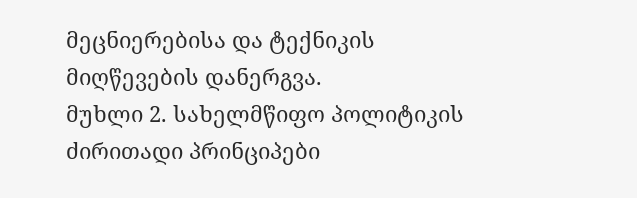მეცნიერებისა და ტექნიკის მიღწევების დანერგვა.
მუხლი 2. სახელმწიფო პოლიტიკის ძირითადი პრინციპები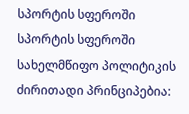სპორტის სფეროში
სპორტის სფეროში სახელმწიფო პოლიტიკის ძირითადი პრინციპებია: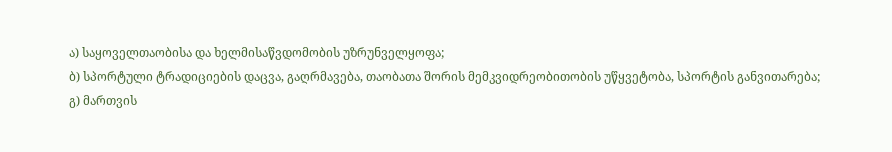ა) საყოველთაობისა და ხელმისაწვდომობის უზრუნველყოფა;
ბ) სპორტული ტრადიციების დაცვა, გაღრმავება, თაობათა შორის მემკვიდრეობითობის უწყვეტობა, სპორტის განვითარება;
გ) მართვის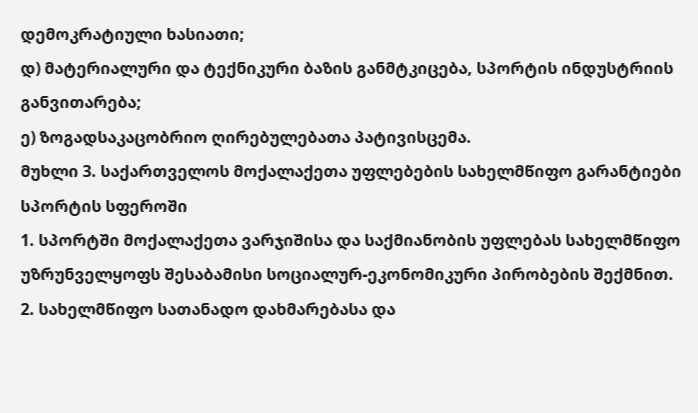დემოკრატიული ხასიათი;
დ) მატერიალური და ტექნიკური ბაზის განმტკიცება, სპორტის ინდუსტრიის განვითარება;
ე) ზოგადსაკაცობრიო ღირებულებათა პატივისცემა.
მუხლი 3. საქართველოს მოქალაქეთა უფლებების სახელმწიფო გარანტიები სპორტის სფეროში
1. სპორტში მოქალაქეთა ვარჯიშისა და საქმიანობის უფლებას სახელმწიფო უზრუნველყოფს შესაბამისი სოციალურ-ეკონომიკური პირობების შექმნით.
2. სახელმწიფო სათანადო დახმარებასა და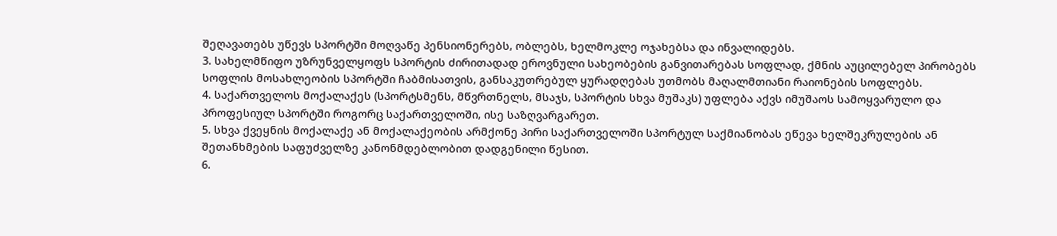შეღავათებს უწევს სპორტში მოღვაწე პენსიონერებს, ობლებს, ხელმოკლე ოჯახებსა და ინვალიდებს.
3. სახელმწიფო უზრუნველყოფს სპორტის ძირითადად ეროვნული სახეობების განვითარებას სოფლად, ქმნის აუცილებელ პირობებს სოფლის მოსახლეობის სპორტში ჩაბმისათვის, განსაკუთრებულ ყურადღებას უთმობს მაღალმთიანი რაიონების სოფლებს.
4. საქართველოს მოქალაქეს (სპორტსმენს, მწვრთნელს, მსაჯს, სპორტის სხვა მუშაკს) უფლება აქვს იმუშაოს სამოყვარულო და პროფესიულ სპორტში როგორც საქართველოში, ისე საზღვარგარეთ.
5. სხვა ქვეყნის მოქალაქე ან მოქალაქეობის არმქონე პირი საქართველოში სპორტულ საქმიანობას ეწევა ხელშეკრულების ან შეთანხმების საფუძველზე კანონმდებლობით დადგენილი წესით.
6.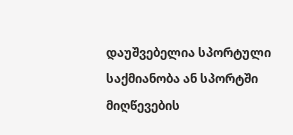დაუშვებელია სპორტული საქმიანობა ან სპორტში მიღწევების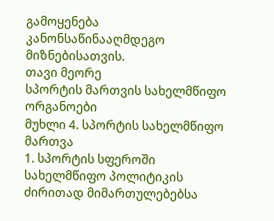გამოყენება კანონსაწინააღმდეგო მიზნებისათვის.
თავი მეორე
სპორტის მართვის სახელმწიფო ორგანოები
მუხლი 4. სპორტის სახელმწიფო მართვა
1. სპორტის სფეროში სახელმწიფო პოლიტიკის ძირითად მიმართულებებსა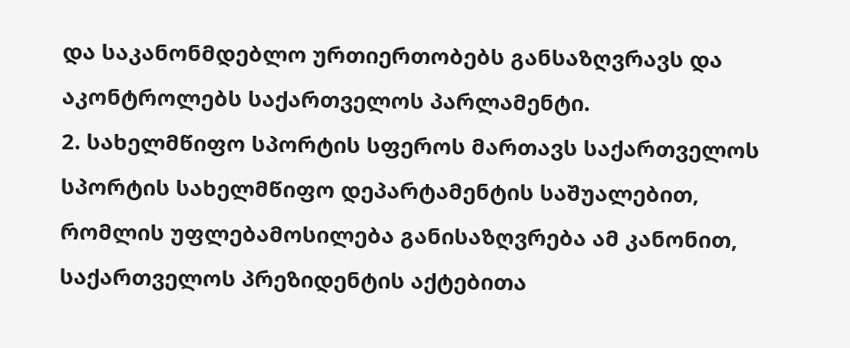და საკანონმდებლო ურთიერთობებს განსაზღვრავს და აკონტროლებს საქართველოს პარლამენტი.
2. სახელმწიფო სპორტის სფეროს მართავს საქართველოს სპორტის სახელმწიფო დეპარტამენტის საშუალებით, რომლის უფლებამოსილება განისაზღვრება ამ კანონით, საქართველოს პრეზიდენტის აქტებითა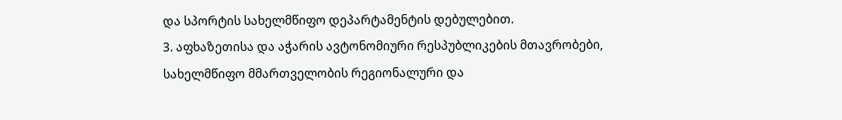და სპორტის სახელმწიფო დეპარტამენტის დებულებით.
3. აფხაზეთისა და აჭარის ავტონომიური რესპუბლიკების მთავრობები, სახელმწიფო მმართველობის რეგიონალური და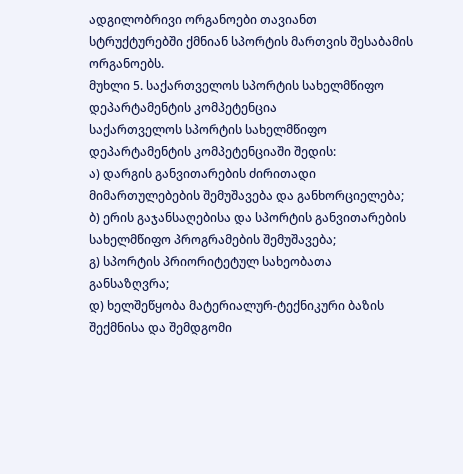ადგილობრივი ორგანოები თავიანთ სტრუქტურებში ქმნიან სპორტის მართვის შესაბამის ორგანოებს.
მუხლი 5. საქართველოს სპორტის სახელმწიფო დეპარტამენტის კომპეტენცია
საქართველოს სპორტის სახელმწიფო დეპარტამენტის კომპეტენციაში შედის:
ა) დარგის განვითარების ძირითადი მიმართულებების შემუშავება და განხორციელება;
ბ) ერის გაჯანსაღებისა და სპორტის განვითარების სახელმწიფო პროგრამების შემუშავება;
გ) სპორტის პრიორიტეტულ სახეობათა განსაზღვრა;
დ) ხელშეწყობა მატერიალურ-ტექნიკური ბაზის შექმნისა და შემდგომი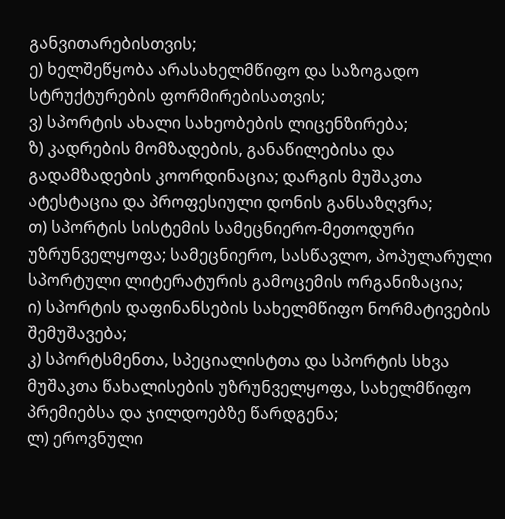განვითარებისთვის;
ე) ხელშეწყობა არასახელმწიფო და საზოგადო სტრუქტურების ფორმირებისათვის;
ვ) სპორტის ახალი სახეობების ლიცენზირება;
ზ) კადრების მომზადების, განაწილებისა და გადამზადების კოორდინაცია; დარგის მუშაკთა ატესტაცია და პროფესიული დონის განსაზღვრა;
თ) სპორტის სისტემის სამეცნიერო-მეთოდური უზრუნველყოფა; სამეცნიერო, სასწავლო, პოპულარული სპორტული ლიტერატურის გამოცემის ორგანიზაცია;
ი) სპორტის დაფინანსების სახელმწიფო ნორმატივების შემუშავება;
კ) სპორტსმენთა, სპეციალისტთა და სპორტის სხვა მუშაკთა წახალისების უზრუნველყოფა, სახელმწიფო პრემიებსა და ჯილდოებზე წარდგენა;
ლ) ეროვნული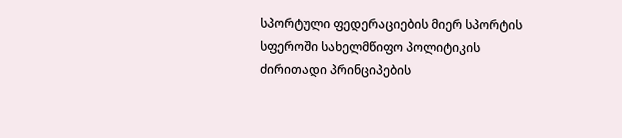სპორტული ფედერაციების მიერ სპორტის სფეროში სახელმწიფო პოლიტიკის ძირითადი პრინციპების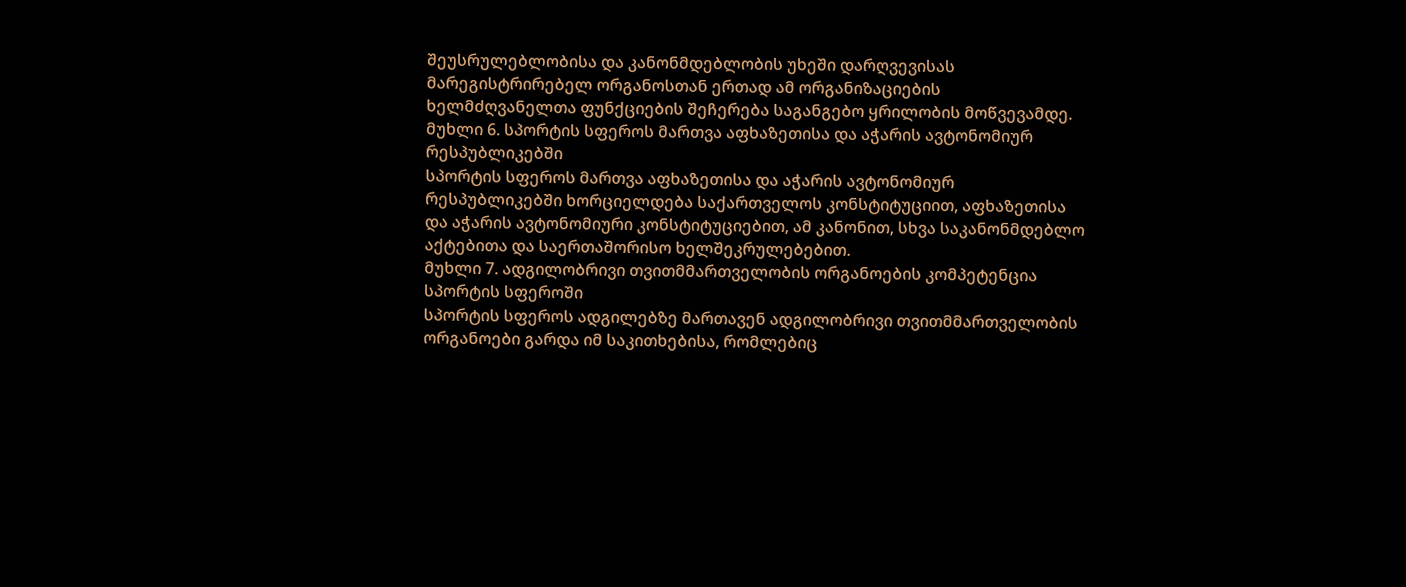შეუსრულებლობისა და კანონმდებლობის უხეში დარღვევისას მარეგისტრირებელ ორგანოსთან ერთად ამ ორგანიზაციების ხელმძღვანელთა ფუნქციების შეჩერება საგანგებო ყრილობის მოწვევამდე.
მუხლი 6. სპორტის სფეროს მართვა აფხაზეთისა და აჭარის ავტონომიურ რესპუბლიკებში
სპორტის სფეროს მართვა აფხაზეთისა და აჭარის ავტონომიურ რესპუბლიკებში ხორციელდება საქართველოს კონსტიტუციით, აფხაზეთისა და აჭარის ავტონომიური კონსტიტუციებით, ამ კანონით, სხვა საკანონმდებლო აქტებითა და საერთაშორისო ხელშეკრულებებით.
მუხლი 7. ადგილობრივი თვითმმართველობის ორგანოების კომპეტენცია სპორტის სფეროში
სპორტის სფეროს ადგილებზე მართავენ ადგილობრივი თვითმმართველობის ორგანოები გარდა იმ საკითხებისა, რომლებიც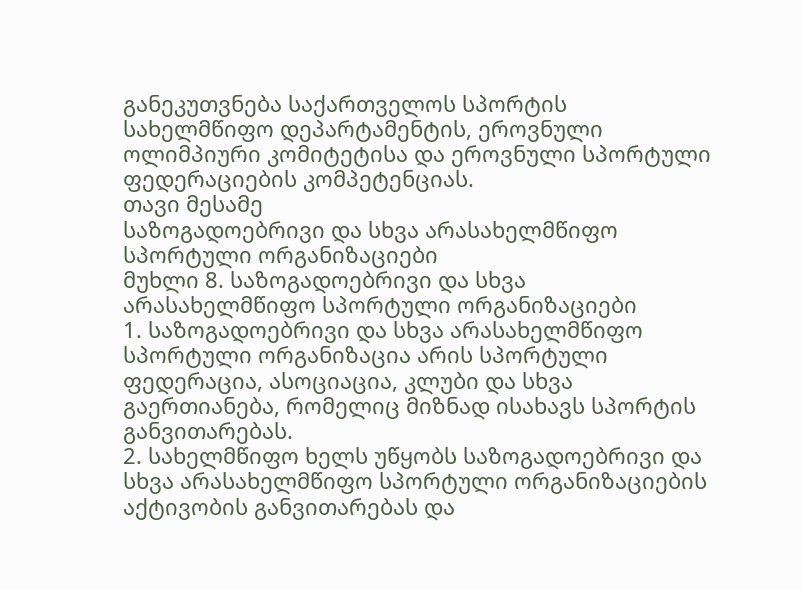განეკუთვნება საქართველოს სპორტის სახელმწიფო დეპარტამენტის, ეროვნული ოლიმპიური კომიტეტისა და ეროვნული სპორტული ფედერაციების კომპეტენციას.
თავი მესამე
საზოგადოებრივი და სხვა არასახელმწიფო სპორტული ორგანიზაციები
მუხლი 8. საზოგადოებრივი და სხვა არასახელმწიფო სპორტული ორგანიზაციები
1. საზოგადოებრივი და სხვა არასახელმწიფო სპორტული ორგანიზაცია არის სპორტული ფედერაცია, ასოციაცია, კლუბი და სხვა გაერთიანება, რომელიც მიზნად ისახავს სპორტის განვითარებას.
2. სახელმწიფო ხელს უწყობს საზოგადოებრივი და სხვა არასახელმწიფო სპორტული ორგანიზაციების აქტივობის განვითარებას და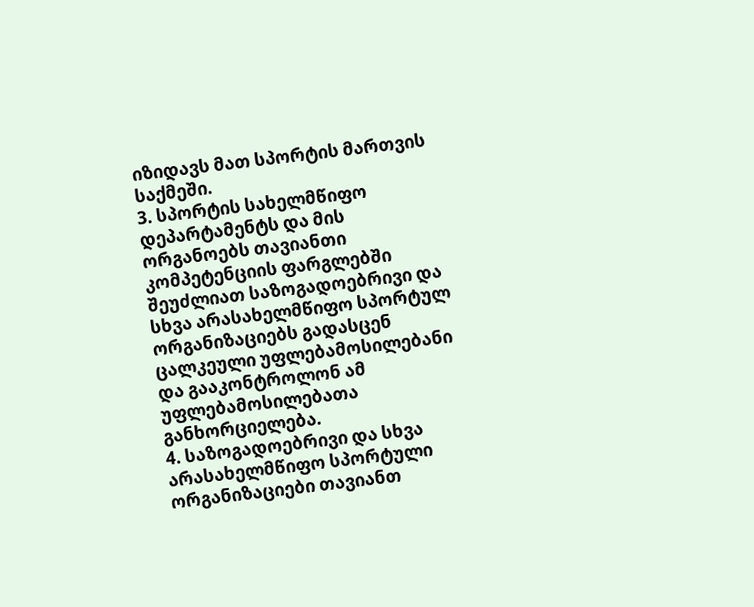იზიდავს მათ სპორტის მართვის საქმეში.
3. სპორტის სახელმწიფო დეპარტამენტს და მის ორგანოებს თავიანთი კომპეტენციის ფარგლებში შეუძლიათ საზოგადოებრივი და სხვა არასახელმწიფო სპორტულ ორგანიზაციებს გადასცენ ცალკეული უფლებამოსილებანი და გააკონტროლონ ამ უფლებამოსილებათა განხორციელება.
4. საზოგადოებრივი და სხვა არასახელმწიფო სპორტული ორგანიზაციები თავიანთ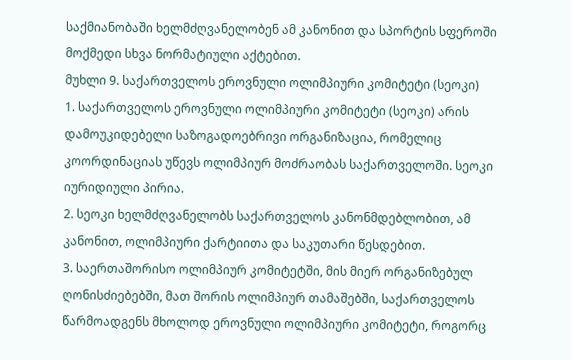საქმიანობაში ხელმძღვანელობენ ამ კანონით და სპორტის სფეროში მოქმედი სხვა ნორმატიული აქტებით.
მუხლი 9. საქართველოს ეროვნული ოლიმპიური კომიტეტი (სეოკი)
1. საქართველოს ეროვნული ოლიმპიური კომიტეტი (სეოკი) არის დამოუკიდებელი საზოგადოებრივი ორგანიზაცია, რომელიც კოორდინაციას უწევს ოლიმპიურ მოძრაობას საქართველოში. სეოკი იურიდიული პირია.
2. სეოკი ხელმძღვანელობს საქართველოს კანონმდებლობით, ამ კანონით, ოლიმპიური ქარტიითა და საკუთარი წესდებით.
3. საერთაშორისო ოლიმპიურ კომიტეტში, მის მიერ ორგანიზებულ ღონისძიებებში, მათ შორის ოლიმპიურ თამაშებში, საქართველოს წარმოადგენს მხოლოდ ეროვნული ოლიმპიური კომიტეტი, როგორც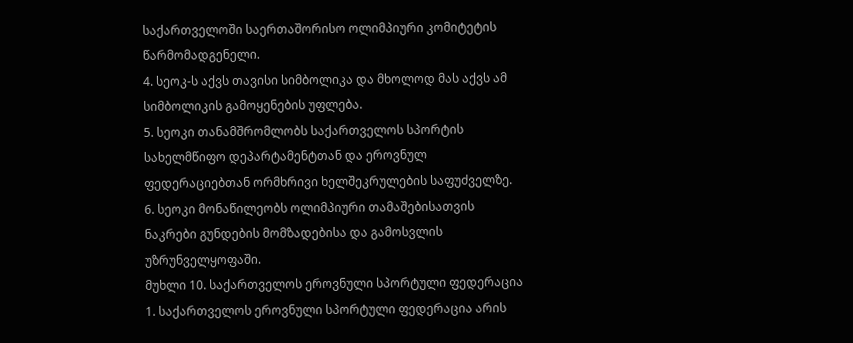საქართველოში საერთაშორისო ოლიმპიური კომიტეტის წარმომადგენელი.
4. სეოკ-ს აქვს თავისი სიმბოლიკა და მხოლოდ მას აქვს ამ სიმბოლიკის გამოყენების უფლება.
5. სეოკი თანამშრომლობს საქართველოს სპორტის სახელმწიფო დეპარტამენტთან და ეროვნულ ფედერაციებთან ორმხრივი ხელშეკრულების საფუძველზე.
6. სეოკი მონაწილეობს ოლიმპიური თამაშებისათვის ნაკრები გუნდების მომზადებისა და გამოსვლის უზრუნველყოფაში.
მუხლი 10. საქართველოს ეროვნული სპორტული ფედერაცია
1. საქართველოს ეროვნული სპორტული ფედერაცია არის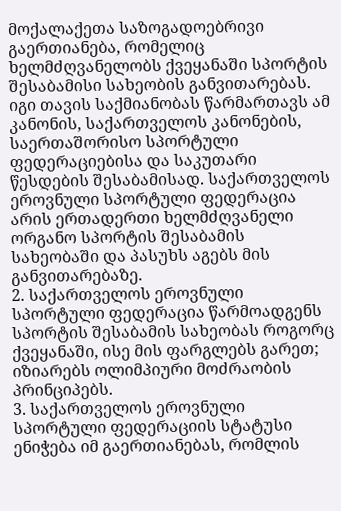მოქალაქეთა საზოგადოებრივი გაერთიანება, რომელიც ხელმძღვანელობს ქვეყანაში სპორტის შესაბამისი სახეობის განვითარებას. იგი თავის საქმიანობას წარმართავს ამ კანონის, საქართველოს კანონების, საერთაშორისო სპორტული ფედერაციებისა და საკუთარი წესდების შესაბამისად. საქართველოს ეროვნული სპორტული ფედერაცია არის ერთადერთი ხელმძღვანელი ორგანო სპორტის შესაბამის სახეობაში და პასუხს აგებს მის განვითარებაზე.
2. საქართველოს ეროვნული სპორტული ფედერაცია წარმოადგენს სპორტის შესაბამის სახეობას როგორც ქვეყანაში, ისე მის ფარგლებს გარეთ; იზიარებს ოლიმპიური მოძრაობის პრინციპებს.
3. საქართველოს ეროვნული სპორტული ფედერაციის სტატუსი ენიჭება იმ გაერთიანებას, რომლის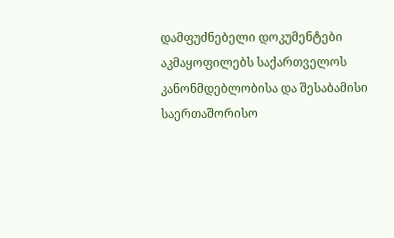დამფუძნებელი დოკუმენტები აკმაყოფილებს საქართველოს კანონმდებლობისა და შესაბამისი საერთაშორისო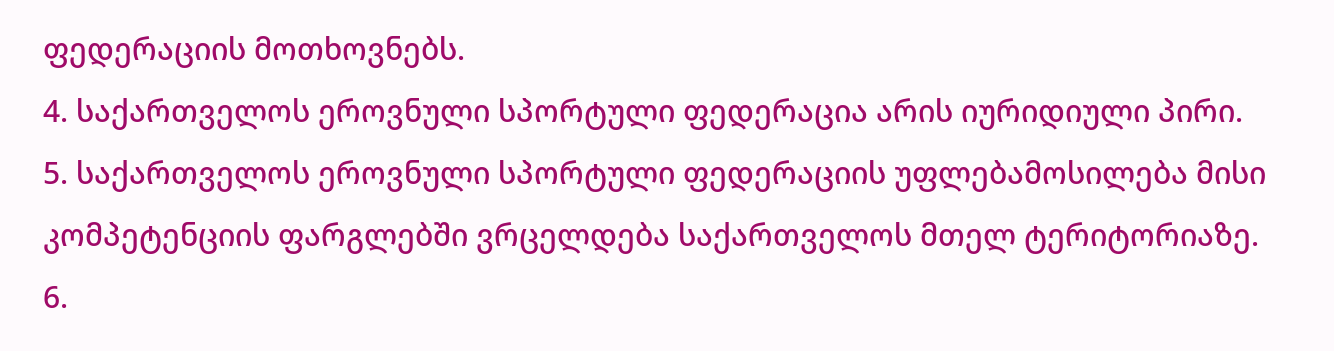ფედერაციის მოთხოვნებს.
4. საქართველოს ეროვნული სპორტული ფედერაცია არის იურიდიული პირი.
5. საქართველოს ეროვნული სპორტული ფედერაციის უფლებამოსილება მისი კომპეტენციის ფარგლებში ვრცელდება საქართველოს მთელ ტერიტორიაზე.
6.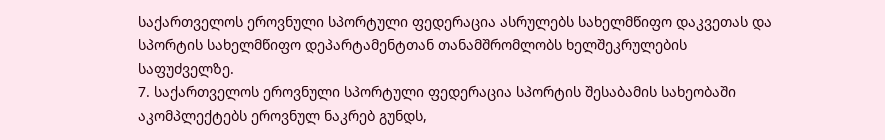საქართველოს ეროვნული სპორტული ფედერაცია ასრულებს სახელმწიფო დაკვეთას და სპორტის სახელმწიფო დეპარტამენტთან თანამშრომლობს ხელშეკრულების საფუძველზე.
7. საქართველოს ეროვნული სპორტული ფედერაცია სპორტის შესაბამის სახეობაში აკომპლექტებს ეროვნულ ნაკრებ გუნდს,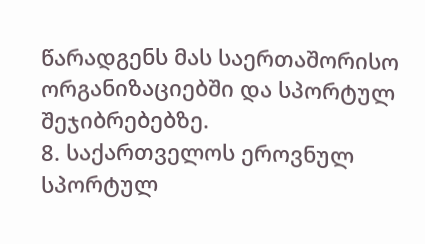წარადგენს მას საერთაშორისო ორგანიზაციებში და სპორტულ შეჯიბრებებზე.
8. საქართველოს ეროვნულ სპორტულ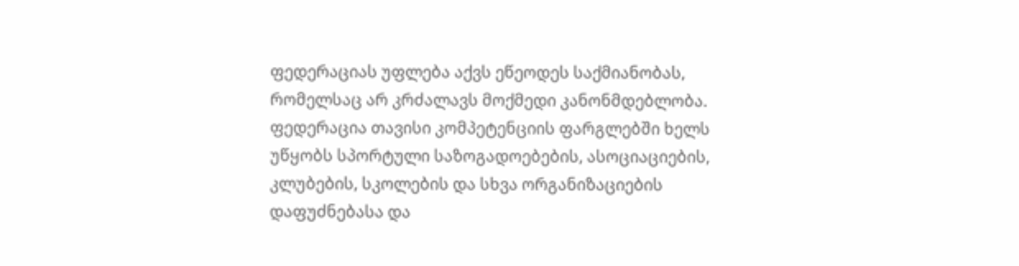ფედერაციას უფლება აქვს ეწეოდეს საქმიანობას, რომელსაც არ კრძალავს მოქმედი კანონმდებლობა. ფედერაცია თავისი კომპეტენციის ფარგლებში ხელს უწყობს სპორტული საზოგადოებების, ასოციაციების, კლუბების, სკოლების და სხვა ორგანიზაციების დაფუძნებასა და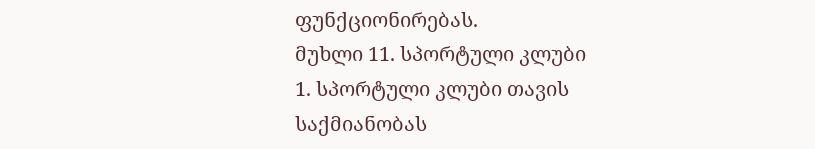ფუნქციონირებას.
მუხლი 11. სპორტული კლუბი
1. სპორტული კლუბი თავის საქმიანობას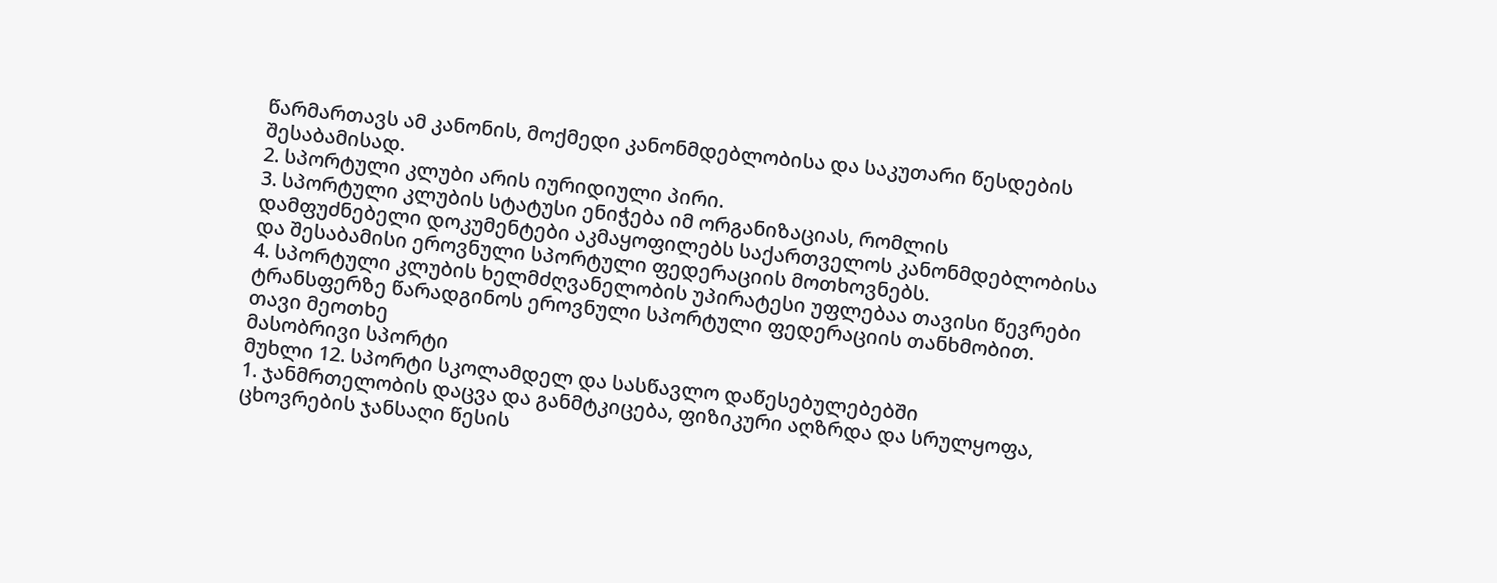წარმართავს ამ კანონის, მოქმედი კანონმდებლობისა და საკუთარი წესდების შესაბამისად.
2. სპორტული კლუბი არის იურიდიული პირი.
3. სპორტული კლუბის სტატუსი ენიჭება იმ ორგანიზაციას, რომლის დამფუძნებელი დოკუმენტები აკმაყოფილებს საქართველოს კანონმდებლობისა და შესაბამისი ეროვნული სპორტული ფედერაციის მოთხოვნებს.
4. სპორტული კლუბის ხელმძღვანელობის უპირატესი უფლებაა თავისი წევრები ტრანსფერზე წარადგინოს ეროვნული სპორტული ფედერაციის თანხმობით.
თავი მეოთხე
მასობრივი სპორტი
მუხლი 12. სპორტი სკოლამდელ და სასწავლო დაწესებულებებში
1. ჯანმრთელობის დაცვა და განმტკიცება, ფიზიკური აღზრდა და სრულყოფა, ცხოვრების ჯანსაღი წესის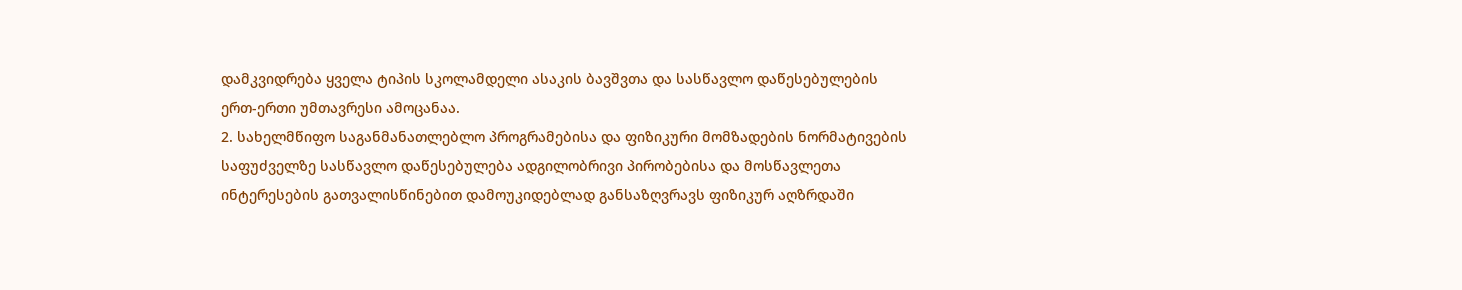დამკვიდრება ყველა ტიპის სკოლამდელი ასაკის ბავშვთა და სასწავლო დაწესებულების ერთ-ერთი უმთავრესი ამოცანაა.
2. სახელმწიფო საგანმანათლებლო პროგრამებისა და ფიზიკური მომზადების ნორმატივების საფუძველზე სასწავლო დაწესებულება ადგილობრივი პირობებისა და მოსწავლეთა ინტერესების გათვალისწინებით დამოუკიდებლად განსაზღვრავს ფიზიკურ აღზრდაში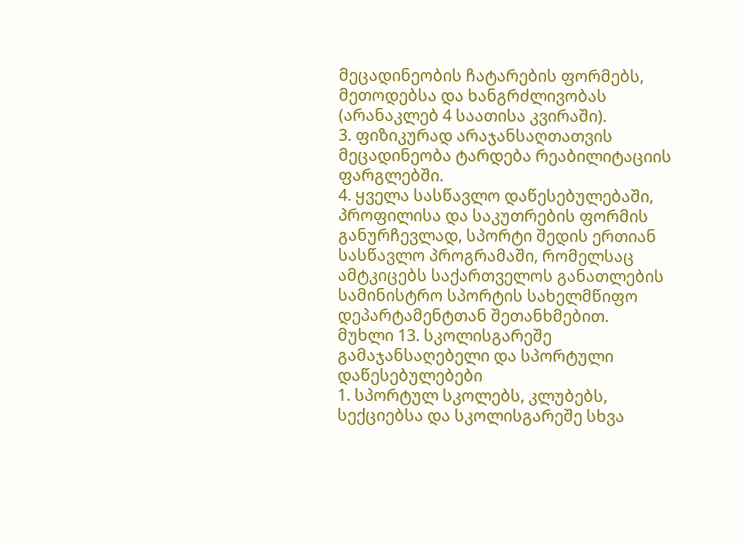მეცადინეობის ჩატარების ფორმებს, მეთოდებსა და ხანგრძლივობას (არანაკლებ 4 საათისა კვირაში).
3. ფიზიკურად არაჯანსაღთათვის მეცადინეობა ტარდება რეაბილიტაციის ფარგლებში.
4. ყველა სასწავლო დაწესებულებაში, პროფილისა და საკუთრების ფორმის განურჩევლად, სპორტი შედის ერთიან სასწავლო პროგრამაში, რომელსაც ამტკიცებს საქართველოს განათლების სამინისტრო სპორტის სახელმწიფო დეპარტამენტთან შეთანხმებით.
მუხლი 13. სკოლისგარეშე გამაჯანსაღებელი და სპორტული დაწესებულებები
1. სპორტულ სკოლებს, კლუბებს, სექციებსა და სკოლისგარეშე სხვა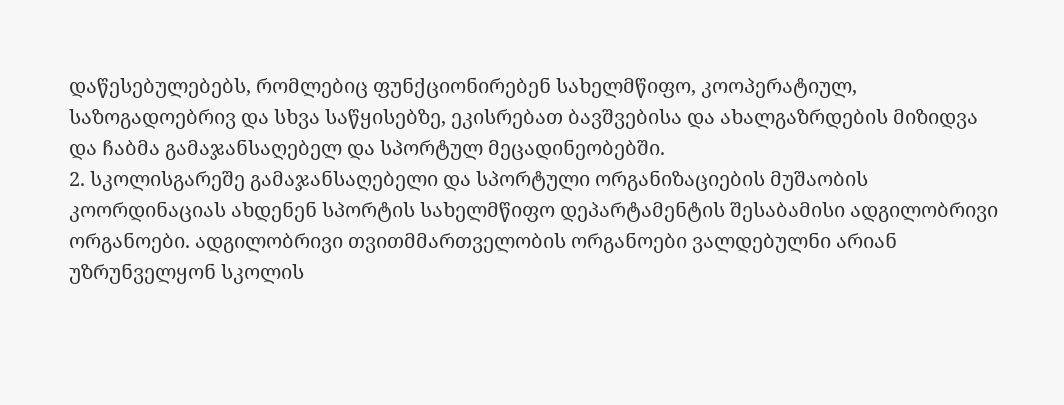დაწესებულებებს, რომლებიც ფუნქციონირებენ სახელმწიფო, კოოპერატიულ, საზოგადოებრივ და სხვა საწყისებზე, ეკისრებათ ბავშვებისა და ახალგაზრდების მიზიდვა და ჩაბმა გამაჯანსაღებელ და სპორტულ მეცადინეობებში.
2. სკოლისგარეშე გამაჯანსაღებელი და სპორტული ორგანიზაციების მუშაობის კოორდინაციას ახდენენ სპორტის სახელმწიფო დეპარტამენტის შესაბამისი ადგილობრივი ორგანოები. ადგილობრივი თვითმმართველობის ორგანოები ვალდებულნი არიან უზრუნველყონ სკოლის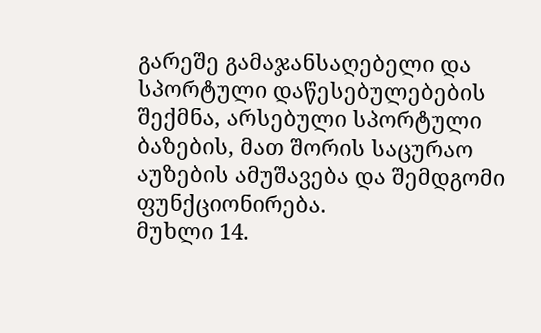გარეშე გამაჯანსაღებელი და სპორტული დაწესებულებების შექმნა, არსებული სპორტული ბაზების, მათ შორის საცურაო აუზების ამუშავება და შემდგომი ფუნქციონირება.
მუხლი 14.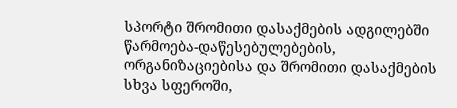სპორტი შრომითი დასაქმების ადგილებში
წარმოება-დაწესებულებების, ორგანიზაციებისა და შრომითი დასაქმების სხვა სფეროში,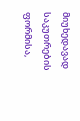მიუხედავად საკუთრების ფორმისა,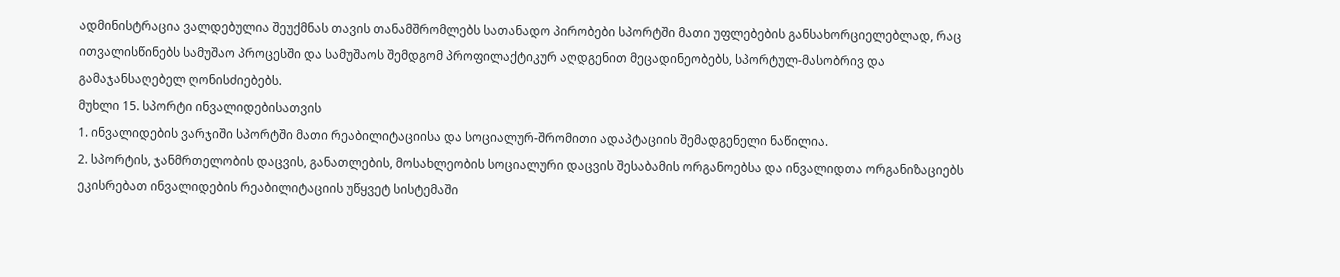ადმინისტრაცია ვალდებულია შეუქმნას თავის თანამშრომლებს სათანადო პირობები სპორტში მათი უფლებების განსახორციელებლად, რაც ითვალისწინებს სამუშაო პროცესში და სამუშაოს შემდგომ პროფილაქტიკურ აღდგენით მეცადინეობებს, სპორტულ-მასობრივ და გამაჯანსაღებელ ღონისძიებებს.
მუხლი 15. სპორტი ინვალიდებისათვის
1. ინვალიდების ვარჯიში სპორტში მათი რეაბილიტაციისა და სოციალურ-შრომითი ადაპტაციის შემადგენელი ნაწილია.
2. სპორტის, ჯანმრთელობის დაცვის, განათლების, მოსახლეობის სოციალური დაცვის შესაბამის ორგანოებსა და ინვალიდთა ორგანიზაციებს ეკისრებათ ინვალიდების რეაბილიტაციის უწყვეტ სისტემაში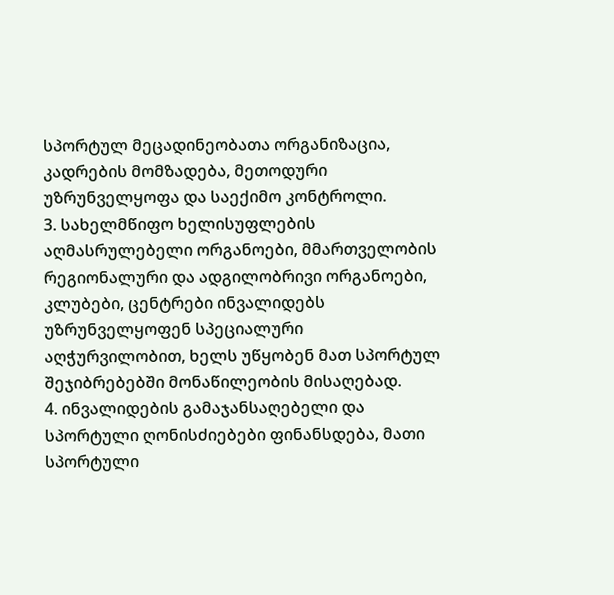სპორტულ მეცადინეობათა ორგანიზაცია, კადრების მომზადება, მეთოდური უზრუნველყოფა და საექიმო კონტროლი.
3. სახელმწიფო ხელისუფლების აღმასრულებელი ორგანოები, მმართველობის რეგიონალური და ადგილობრივი ორგანოები, კლუბები, ცენტრები ინვალიდებს უზრუნველყოფენ სპეციალური აღჭურვილობით, ხელს უწყობენ მათ სპორტულ შეჯიბრებებში მონაწილეობის მისაღებად.
4. ინვალიდების გამაჯანსაღებელი და სპორტული ღონისძიებები ფინანსდება, მათი სპორტული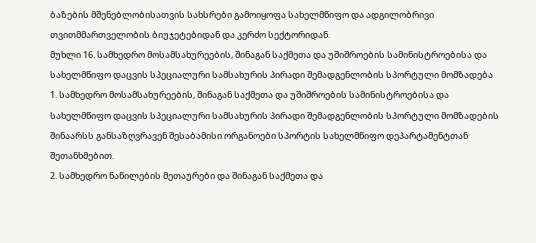ბაზების მშენებლობისათვის სახსრები გამოიყოფა სახელმწიფო და ადგილობრივი თვითმმართველობის ბიუჯეტებიდან და კერძო სექტორიდან.
მუხლი 16. სამხედრო მოსამსახურეების, შინაგან საქმეთა და უშიშროების სამინისტროებისა და სახელმწიფო დაცვის სპეციალური სამსახურის პირადი შემადგენლობის სპორტული მომზადება
1. სამხედრო მოსამსახურეების, შინაგან საქმეთა და უშიშროების სამინისტროებისა და სახელმწიფო დაცვის სპეციალური სამსახურის პირადი შემადგენლობის სპორტული მომზადების შინაარსს განსაზღვრავენ შესაბამისი ორგანოები სპორტის სახელმწიფო დეპარტამენტთან შეთანხმებით.
2. სამხედრო ნაწილების მეთაურები და შინაგან საქმეთა და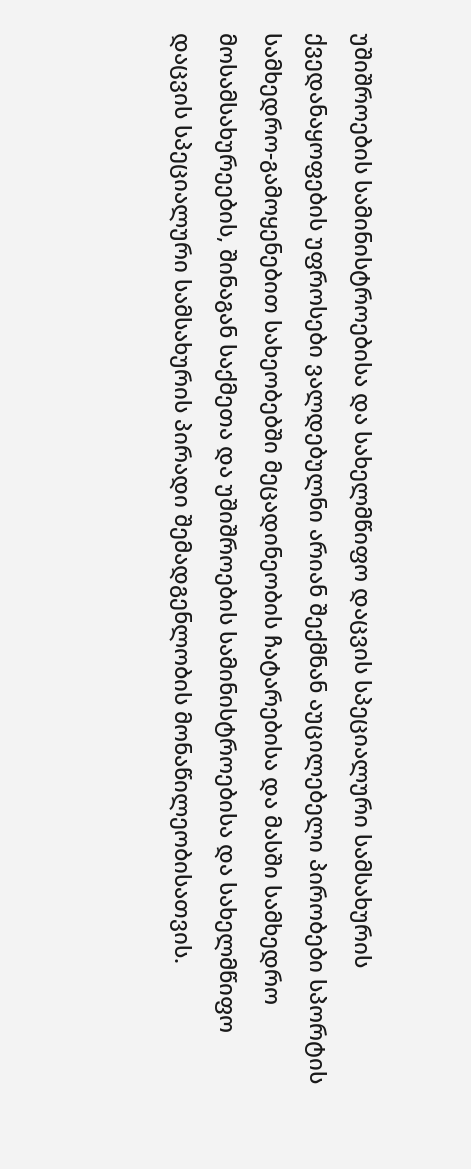უშიშროების სამინისტროებისა და სახელმწიფო დაცვის სპეციალური სამსახურის ქვედანაყოფების უფროსები ვალდებულნი არიან შექმნან აუცილებელი პირობები სპორტის სამხედრო-გამოყენებით სახეობებში მეცადინეობის ჩატარებისა და მასში სამხედრო მოსამსახურეების, შინაგან საქმეთა და უშიშროების სამინისტროებისა და სახელმწიფო დაცვის სპეციალური სამსახურის პირადი შემადგენლობის მონაწილეობისათვის.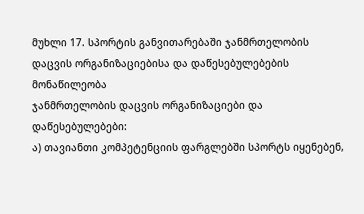მუხლი 17. სპორტის განვითარებაში ჯანმრთელობის დაცვის ორგანიზაციებისა და დაწესებულებების მონაწილეობა
ჯანმრთელობის დაცვის ორგანიზაციები და დაწესებულებები:
ა) თავიანთი კომპეტენციის ფარგლებში სპორტს იყენებენ,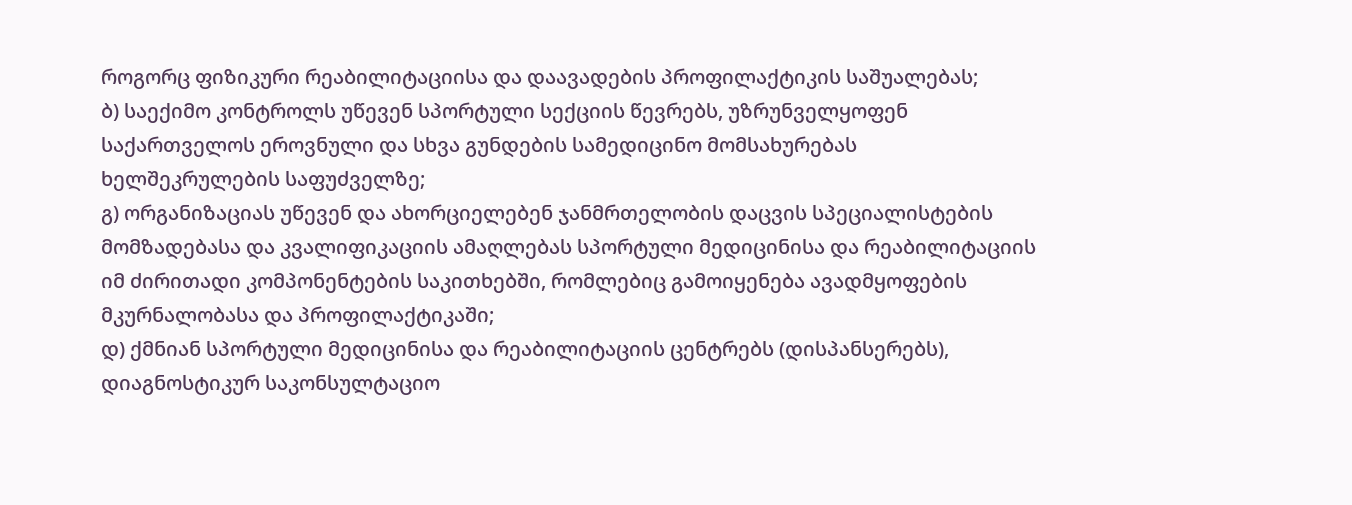როგორც ფიზიკური რეაბილიტაციისა და დაავადების პროფილაქტიკის საშუალებას;
ბ) საექიმო კონტროლს უწევენ სპორტული სექციის წევრებს, უზრუნველყოფენ საქართველოს ეროვნული და სხვა გუნდების სამედიცინო მომსახურებას ხელშეკრულების საფუძველზე;
გ) ორგანიზაციას უწევენ და ახორციელებენ ჯანმრთელობის დაცვის სპეციალისტების მომზადებასა და კვალიფიკაციის ამაღლებას სპორტული მედიცინისა და რეაბილიტაციის იმ ძირითადი კომპონენტების საკითხებში, რომლებიც გამოიყენება ავადმყოფების მკურნალობასა და პროფილაქტიკაში;
დ) ქმნიან სპორტული მედიცინისა და რეაბილიტაციის ცენტრებს (დისპანსერებს), დიაგნოსტიკურ საკონსულტაციო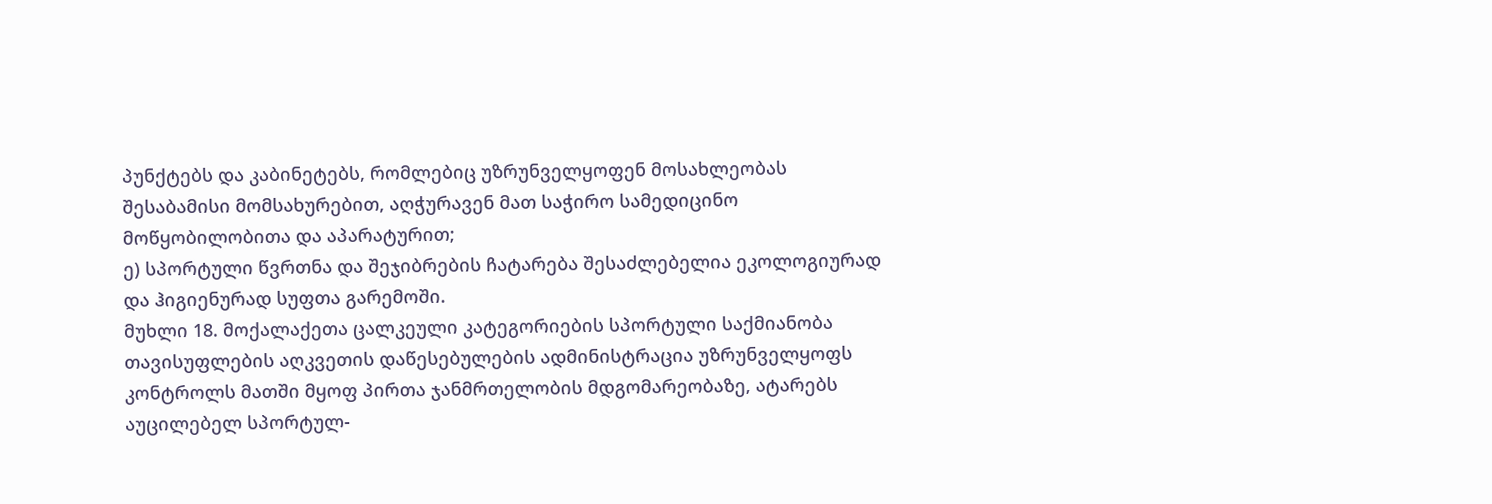პუნქტებს და კაბინეტებს, რომლებიც უზრუნველყოფენ მოსახლეობას შესაბამისი მომსახურებით, აღჭურავენ მათ საჭირო სამედიცინო მოწყობილობითა და აპარატურით;
ე) სპორტული წვრთნა და შეჯიბრების ჩატარება შესაძლებელია ეკოლოგიურად და ჰიგიენურად სუფთა გარემოში.
მუხლი 18. მოქალაქეთა ცალკეული კატეგორიების სპორტული საქმიანობა
თავისუფლების აღკვეთის დაწესებულების ადმინისტრაცია უზრუნველყოფს კონტროლს მათში მყოფ პირთა ჯანმრთელობის მდგომარეობაზე, ატარებს აუცილებელ სპორტულ-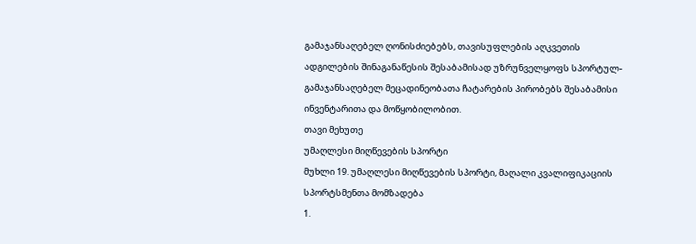გამაჯანსაღებელ ღონისძიებებს, თავისუფლების აღკვეთის ადგილების შინაგანაწესის შესაბამისად უზრუნველყოფს სპორტულ-გამაჯანსაღებელ მეცადინეობათა ჩატარების პირობებს შესაბამისი ინვენტარითა და მოწყობილობით.
თავი მეხუთე
უმაღლესი მიღწევების სპორტი
მუხლი 19. უმაღლესი მიღწევების სპორტი, მაღალი კვალიფიკაციის სპორტსმენთა მომზადება
1.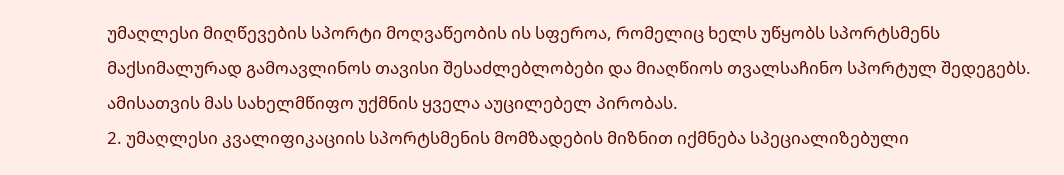უმაღლესი მიღწევების სპორტი მოღვაწეობის ის სფეროა, რომელიც ხელს უწყობს სპორტსმენს მაქსიმალურად გამოავლინოს თავისი შესაძლებლობები და მიაღწიოს თვალსაჩინო სპორტულ შედეგებს. ამისათვის მას სახელმწიფო უქმნის ყველა აუცილებელ პირობას.
2. უმაღლესი კვალიფიკაციის სპორტსმენის მომზადების მიზნით იქმნება სპეციალიზებული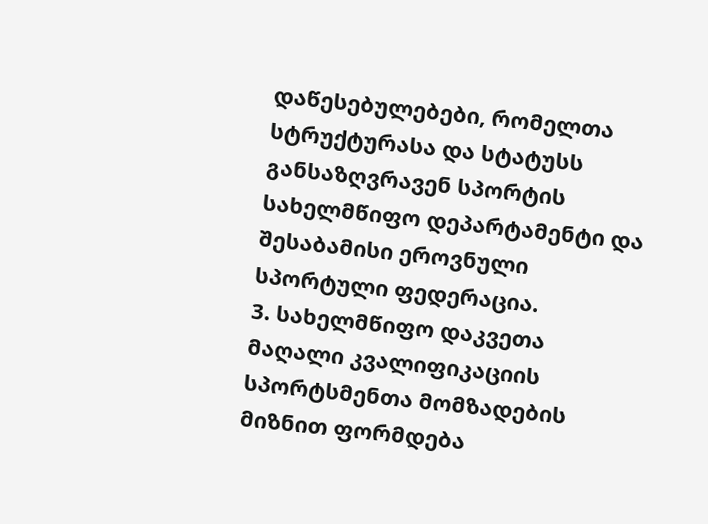დაწესებულებები, რომელთა სტრუქტურასა და სტატუსს განსაზღვრავენ სპორტის სახელმწიფო დეპარტამენტი და შესაბამისი ეროვნული სპორტული ფედერაცია.
3. სახელმწიფო დაკვეთა მაღალი კვალიფიკაციის სპორტსმენთა მომზადების მიზნით ფორმდება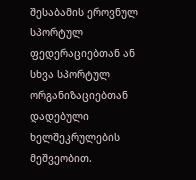შესაბამის ეროვნულ სპორტულ ფედერაციებთან ან სხვა სპორტულ ორგანიზაციებთან დადებული ხელშეკრულების მეშვეობით.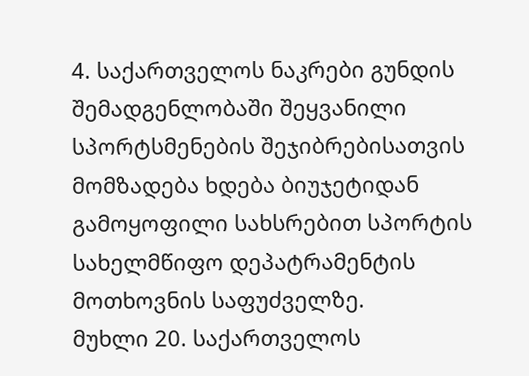4. საქართველოს ნაკრები გუნდის შემადგენლობაში შეყვანილი სპორტსმენების შეჯიბრებისათვის მომზადება ხდება ბიუჯეტიდან გამოყოფილი სახსრებით სპორტის სახელმწიფო დეპატრამენტის მოთხოვნის საფუძველზე.
მუხლი 20. საქართველოს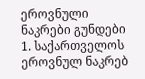ეროვნული ნაკრები გუნდები
1. საქართველოს ეროვნულ ნაკრებ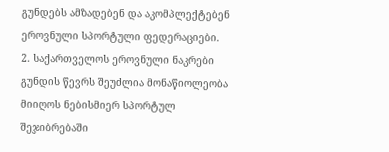გუნდებს ამზადებენ და აკომპლექტებენ ეროვნული სპორტული ფედერაციები.
2. საქართველოს ეროვნული ნაკრები გუნდის წევრს შეუძლია მონაწიოლეობა მიიღოს ნებისმიერ სპორტულ შეჯიბრებაში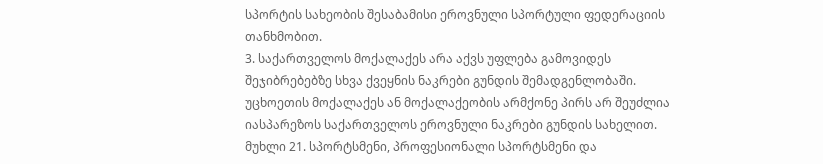სპორტის სახეობის შესაბამისი ეროვნული სპორტული ფედერაციის თანხმობით.
3. საქართველოს მოქალაქეს არა აქვს უფლება გამოვიდეს შეჯიბრებებზე სხვა ქვეყნის ნაკრები გუნდის შემადგენლობაში. უცხოეთის მოქალაქეს ან მოქალაქეობის არმქონე პირს არ შეუძლია იასპარეზოს საქართველოს ეროვნული ნაკრები გუნდის სახელით.
მუხლი 21. სპორტსმენი, პროფესიონალი სპორტსმენი და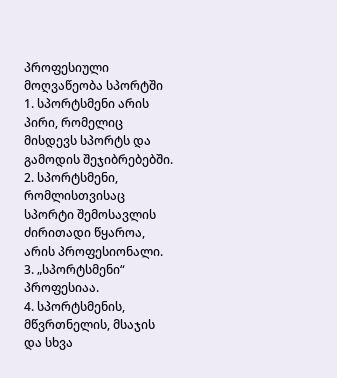პროფესიული მოღვაწეობა სპორტში
1. სპორტსმენი არის პირი, რომელიც მისდევს სპორტს და გამოდის შეჯიბრებებში.
2. სპორტსმენი, რომლისთვისაც სპორტი შემოსავლის ძირითადი წყაროა, არის პროფესიონალი.
3. „სპორტსმენი“ პროფესიაა.
4. სპორტსმენის, მწვრთნელის, მსაჯის და სხვა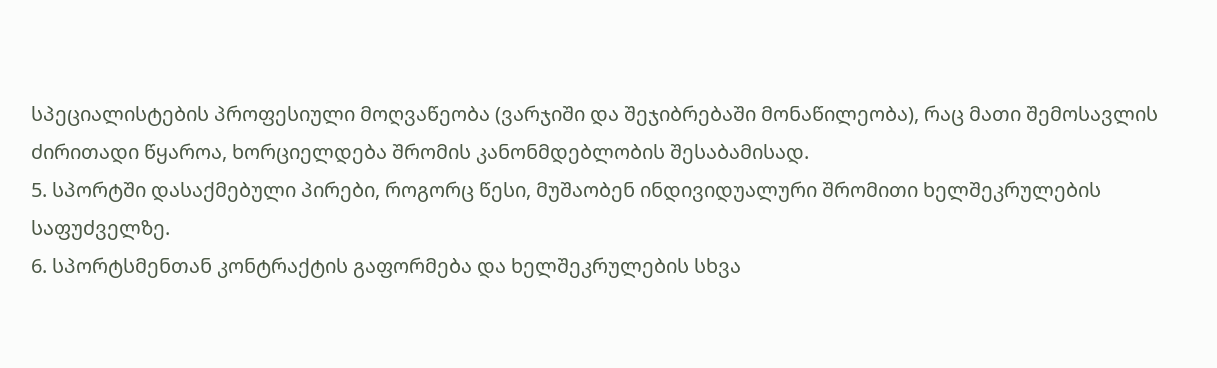სპეციალისტების პროფესიული მოღვაწეობა (ვარჯიში და შეჯიბრებაში მონაწილეობა), რაც მათი შემოსავლის ძირითადი წყაროა, ხორციელდება შრომის კანონმდებლობის შესაბამისად.
5. სპორტში დასაქმებული პირები, როგორც წესი, მუშაობენ ინდივიდუალური შრომითი ხელშეკრულების საფუძველზე.
6. სპორტსმენთან კონტრაქტის გაფორმება და ხელშეკრულების სხვა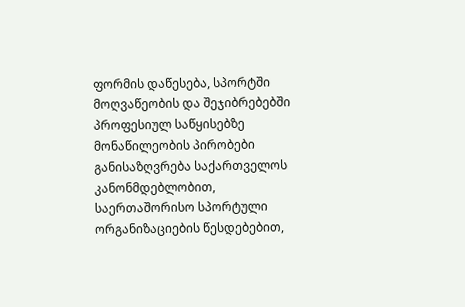ფორმის დაწესება, სპორტში მოღვაწეობის და შეჯიბრებებში პროფესიულ საწყისებზე მონაწილეობის პირობები განისაზღვრება საქართველოს კანონმდებლობით, საერთაშორისო სპორტული ორგანიზაციების წესდებებით,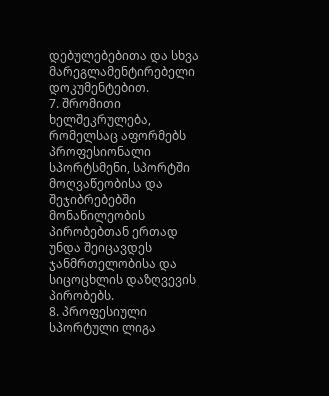დებულებებითა და სხვა მარეგლამენტირებელი დოკუმენტებით.
7. შრომითი ხელშეკრულება, რომელსაც აფორმებს პროფესიონალი სპორტსმენი, სპორტში მოღვაწეობისა და შეჯიბრებებში მონაწილეობის პირობებთან ერთად უნდა შეიცავდეს ჯანმრთელობისა და სიცოცხლის დაზღვევის პირობებს.
8. პროფესიული სპორტული ლიგა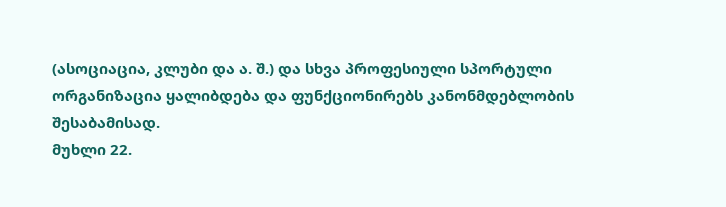(ასოციაცია, კლუბი და ა. შ.) და სხვა პროფესიული სპორტული ორგანიზაცია ყალიბდება და ფუნქციონირებს კანონმდებლობის შესაბამისად.
მუხლი 22.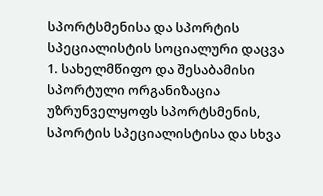სპორტსმენისა და სპორტის სპეციალისტის სოციალური დაცვა
1. სახელმწიფო და შესაბამისი სპორტული ორგანიზაცია უზრუნველყოფს სპორტსმენის, სპორტის სპეციალისტისა და სხვა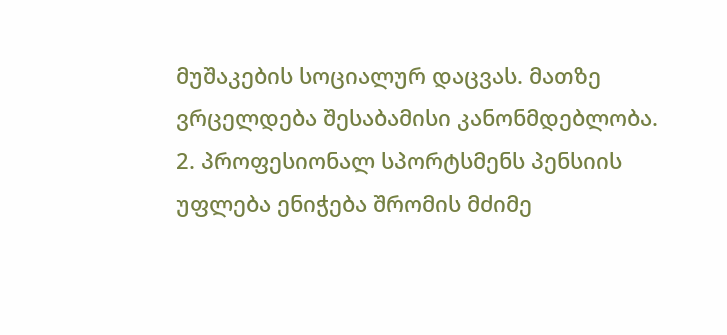მუშაკების სოციალურ დაცვას. მათზე ვრცელდება შესაბამისი კანონმდებლობა.
2. პროფესიონალ სპორტსმენს პენსიის უფლება ენიჭება შრომის მძიმე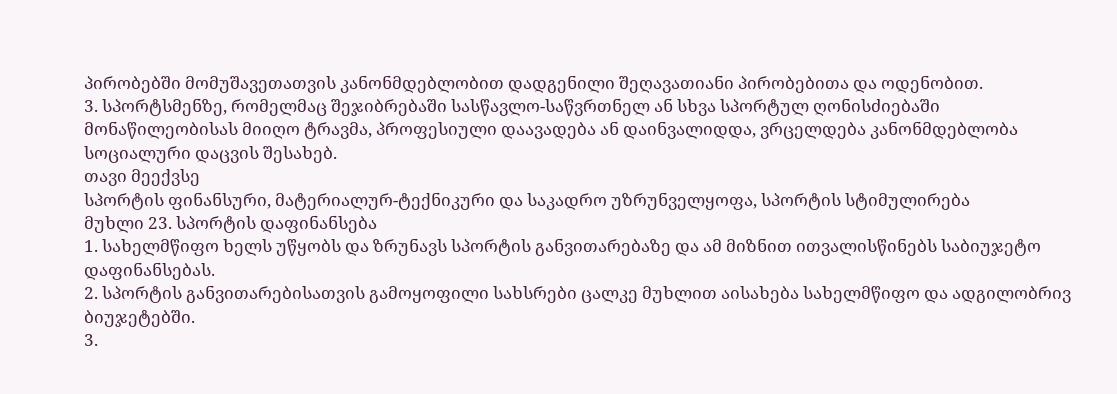პირობებში მომუშავეთათვის კანონმდებლობით დადგენილი შეღავათიანი პირობებითა და ოდენობით.
3. სპორტსმენზე, რომელმაც შეჯიბრებაში სასწავლო-საწვრთნელ ან სხვა სპორტულ ღონისძიებაში მონაწილეობისას მიიღო ტრავმა, პროფესიული დაავადება ან დაინვალიდდა, ვრცელდება კანონმდებლობა სოციალური დაცვის შესახებ.
თავი მეექვსე
სპორტის ფინანსური, მატერიალურ-ტექნიკური და საკადრო უზრუნველყოფა, სპორტის სტიმულირება
მუხლი 23. სპორტის დაფინანსება
1. სახელმწიფო ხელს უწყობს და ზრუნავს სპორტის განვითარებაზე და ამ მიზნით ითვალისწინებს საბიუჯეტო დაფინანსებას.
2. სპორტის განვითარებისათვის გამოყოფილი სახსრები ცალკე მუხლით აისახება სახელმწიფო და ადგილობრივ ბიუჯეტებში.
3.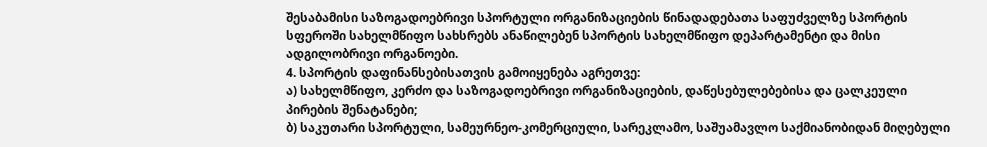შესაბამისი საზოგადოებრივი სპორტული ორგანიზაციების წინადადებათა საფუძველზე სპორტის სფეროში სახელმწიფო სახსრებს ანაწილებენ სპორტის სახელმწიფო დეპარტამენტი და მისი ადგილობრივი ორგანოები.
4. სპორტის დაფინანსებისათვის გამოიყენება აგრეთვე:
ა) სახელმწიფო, კერძო და საზოგადოებრივი ორგანიზაციების, დაწესებულებებისა და ცალკეული პირების შენატანები;
ბ) საკუთარი სპორტული, სამეურნეო-კომერციული, სარეკლამო, საშუამავლო საქმიანობიდან მიღებული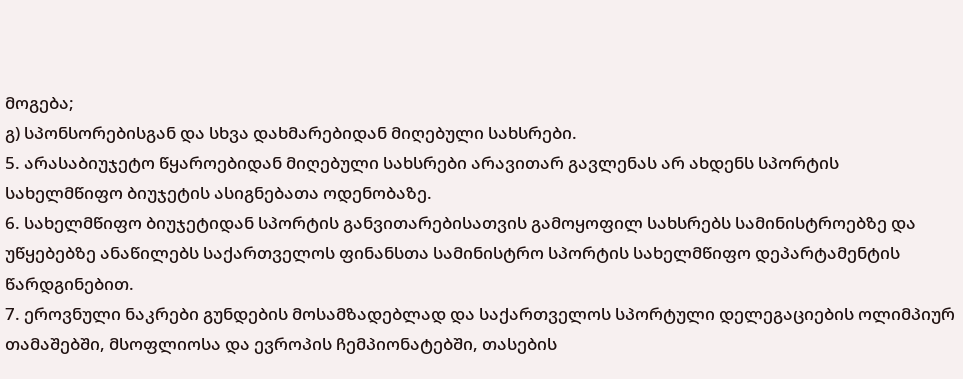მოგება;
გ) სპონსორებისგან და სხვა დახმარებიდან მიღებული სახსრები.
5. არასაბიუჯეტო წყაროებიდან მიღებული სახსრები არავითარ გავლენას არ ახდენს სპორტის სახელმწიფო ბიუჯეტის ასიგნებათა ოდენობაზე.
6. სახელმწიფო ბიუჯეტიდან სპორტის განვითარებისათვის გამოყოფილ სახსრებს სამინისტროებზე და უწყებებზე ანაწილებს საქართველოს ფინანსთა სამინისტრო სპორტის სახელმწიფო დეპარტამენტის წარდგინებით.
7. ეროვნული ნაკრები გუნდების მოსამზადებლად და საქართველოს სპორტული დელეგაციების ოლიმპიურ თამაშებში, მსოფლიოსა და ევროპის ჩემპიონატებში, თასების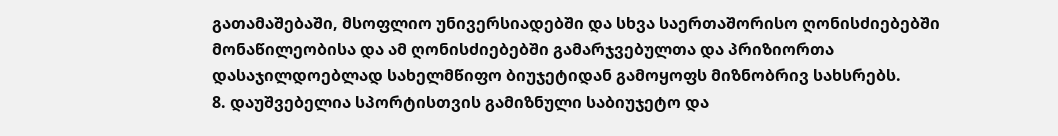გათამაშებაში, მსოფლიო უნივერსიადებში და სხვა საერთაშორისო ღონისძიებებში მონაწილეობისა და ამ ღონისძიებებში გამარჯვებულთა და პრიზიორთა დასაჯილდოებლად სახელმწიფო ბიუჯეტიდან გამოყოფს მიზნობრივ სახსრებს.
8. დაუშვებელია სპორტისთვის გამიზნული საბიუჯეტო და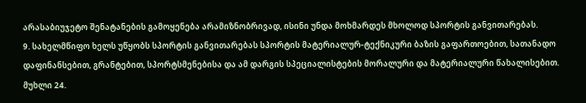არასაბიუჯეტო შენატანების გამოყენება არამიზნობრივად, ისინი უნდა მოხმარდეს მხოლოდ სპორტის განვითარებას.
9. სახელმწიფო ხელს უწყობს სპორტის განვითარებას სპორტის მატერიალურ-ტექნიკური ბაზის გაფართოებით, სათანადო დაფინანსებით, გრანტებით, სპორტსმენებისა და ამ დარგის სპეციალისტების მორალური და მატერიალური წახალისებით.
მუხლი 24.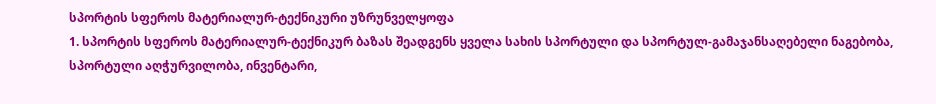სპორტის სფეროს მატერიალურ-ტექნიკური უზრუნველყოფა
1. სპორტის სფეროს მატერიალურ-ტექნიკურ ბაზას შეადგენს ყველა სახის სპორტული და სპორტულ-გამაჯანსაღებელი ნაგებობა, სპორტული აღჭურვილობა, ინვენტარი,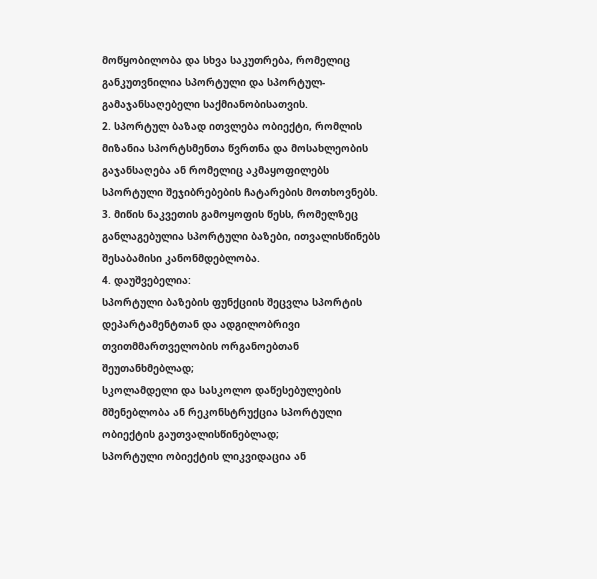მოწყობილობა და სხვა საკუთრება, რომელიც განკუთვნილია სპორტული და სპორტულ-გამაჯანსაღებელი საქმიანობისათვის.
2. სპორტულ ბაზად ითვლება ობიექტი, რომლის მიზანია სპორტსმენთა წვრთნა და მოსახლეობის გაჯანსაღება ან რომელიც აკმაყოფილებს სპორტული შეჯიბრებების ჩატარების მოთხოვნებს.
3. მიწის ნაკვეთის გამოყოფის წესს, რომელზეც განლაგებულია სპორტული ბაზები, ითვალისწინებს შესაბამისი კანონმდებლობა.
4. დაუშვებელია:
სპორტული ბაზების ფუნქციის შეცვლა სპორტის დეპარტამენტთან და ადგილობრივი თვითმმართველობის ორგანოებთან შეუთანხმებლად;
სკოლამდელი და სასკოლო დაწესებულების მშენებლობა ან რეკონსტრუქცია სპორტული ობიექტის გაუთვალისწინებლად;
სპორტული ობიექტის ლიკვიდაცია ან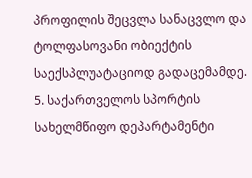პროფილის შეცვლა სანაცვლო და ტოლფასოვანი ობიექტის საექსპლუატაციოდ გადაცემამდე.
5. საქართველოს სპორტის სახელმწიფო დეპარტამენტი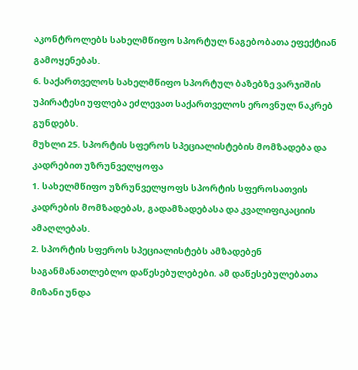აკონტროლებს სახელმწიფო სპორტულ ნაგებობათა ეფექტიან გამოყენებას.
6. საქართველოს სახელმწიფო სპორტულ ბაზებზე ვარჯიშის უპირატესი უფლება ეძლევათ საქართველოს ეროვნულ ნაკრებ გუნდებს.
მუხლი 25. სპორტის სფეროს სპეციალისტების მომზადება და კადრებით უზრუნველყოფა
1. სახელმწიფო უზრუნველყოფს სპორტის სფეროსათვის კადრების მომზადებას, გადამზადებასა და კვალიფიკაციის ამაღლებას.
2. სპორტის სფეროს სპეციალისტებს ამზადებენ საგანმანათლებლო დაწესებულებები. ამ დაწესებულებათა მიზანი უნდა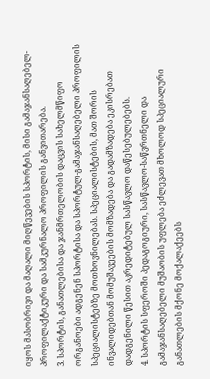იყოს მასობრივი და მაღალი მიღწევების სპორტის, მისი გამაჯანსაღებელ-პროფილაქტიკური და სამკურნალო პროფილის განვითარება.
3. სპორტის, განათლებისა და ჯანმრთელობის დაცვის სახელმწიფო ორგანოები ადგენენ სპორტისა და სპორტულ-გამაჯანსაღებელი პროფილის სპეციალისტებზე მოთხოვნილებას. სპეციალისტების, მათ შორის ინვალიდებთან მომუშავეების მომზადება და გადამზადება ეკისრებათ დადგენილი წესით აკრედიტებულ სასწავლო დაწესებულებებს.
4. სპორტის სფეროში პედაგოგიური, სასწავლო-საწვრთნელი და გამაჯანსაღებელი მუშაობის უფლება ეძლევათ მხოლოდ სპეციალური განათლების მქონე მოქალაქეებს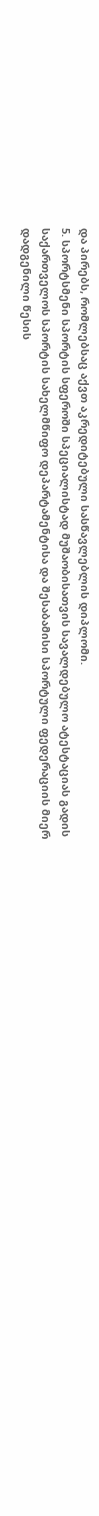და პირებს, რომლებსაც აქვთ აკრედიტებული სასწავლებლის დიპლომი.
5. სპორტსმენი სპორტის სფეროში სპეციალისტად მუშაობისათვის სავალდებულო ატესტაციას გადის საქართველოს სპორტის სახელმწიფო დეპარტამენტისა და შესაბამისი სპორტული ფედერაციის მიერ დადგენილი წესის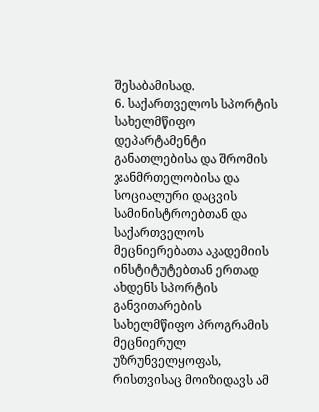შესაბამისად.
6. საქართველოს სპორტის სახელმწიფო დეპარტამენტი განათლებისა და შრომის ჯანმრთელობისა და სოციალური დაცვის სამინისტროებთან და საქართველოს მეცნიერებათა აკადემიის ინსტიტუტებთან ერთად ახდენს სპორტის განვითარების სახელმწიფო პროგრამის მეცნიერულ უზრუნველყოფას, რისთვისაც მოიზიდავს ამ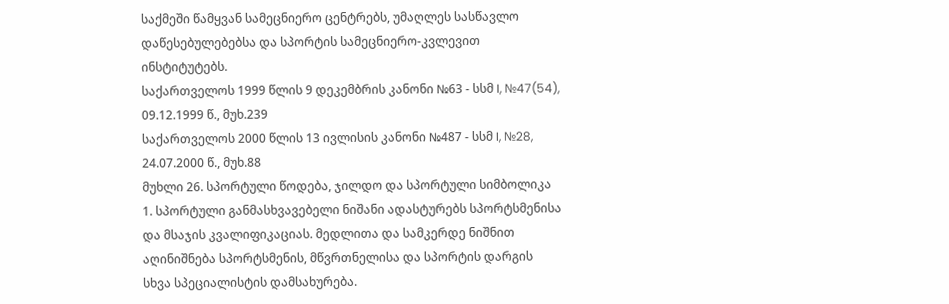საქმეში წამყვან სამეცნიერო ცენტრებს, უმაღლეს სასწავლო დაწესებულებებსა და სპორტის სამეცნიერო-კვლევით ინსტიტუტებს.
საქართველოს 1999 წლის 9 დეკემბრის კანონი №63 - სსმ I, №47(54), 09.12.1999 წ., მუხ.239
საქართველოს 2000 წლის 13 ივლისის კანონი №487 - სსმ I, №28, 24.07.2000 წ., მუხ.88
მუხლი 26. სპორტული წოდება, ჯილდო და სპორტული სიმბოლიკა
1. სპორტული განმასხვავებელი ნიშანი ადასტურებს სპორტსმენისა და მსაჯის კვალიფიკაციას. მედლითა და სამკერდე ნიშნით აღინიშნება სპორტსმენის, მწვრთნელისა და სპორტის დარგის სხვა სპეციალისტის დამსახურება.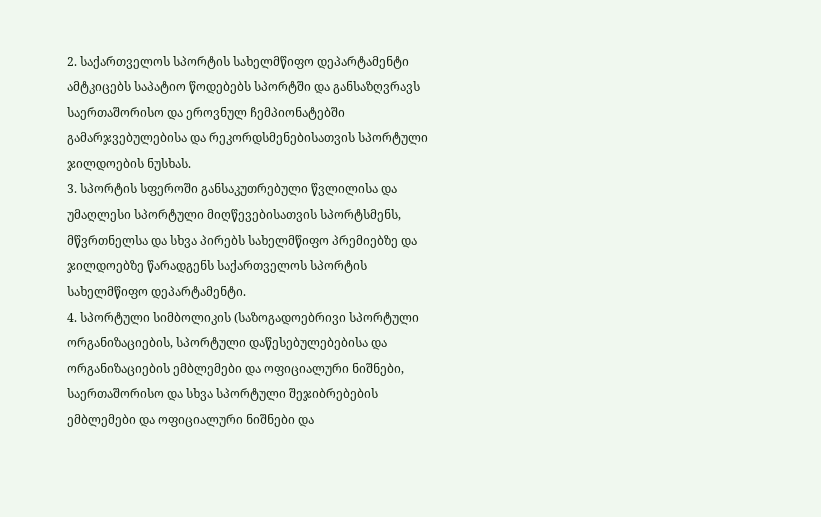2. საქართველოს სპორტის სახელმწიფო დეპარტამენტი ამტკიცებს საპატიო წოდებებს სპორტში და განსაზღვრავს საერთაშორისო და ეროვნულ ჩემპიონატებში გამარჯვებულებისა და რეკორდსმენებისათვის სპორტული ჯილდოების ნუსხას.
3. სპორტის სფეროში განსაკუთრებული წვლილისა და უმაღლესი სპორტული მიღწევებისათვის სპორტსმენს, მწვრთნელსა და სხვა პირებს სახელმწიფო პრემიებზე და ჯილდოებზე წარადგენს საქართველოს სპორტის სახელმწიფო დეპარტამენტი.
4. სპორტული სიმბოლიკის (საზოგადოებრივი სპორტული ორგანიზაციების, სპორტული დაწესებულებებისა და ორგანიზაციების ემბლემები და ოფიციალური ნიშნები, საერთაშორისო და სხვა სპორტული შეჯიბრებების ემბლემები და ოფიციალური ნიშნები და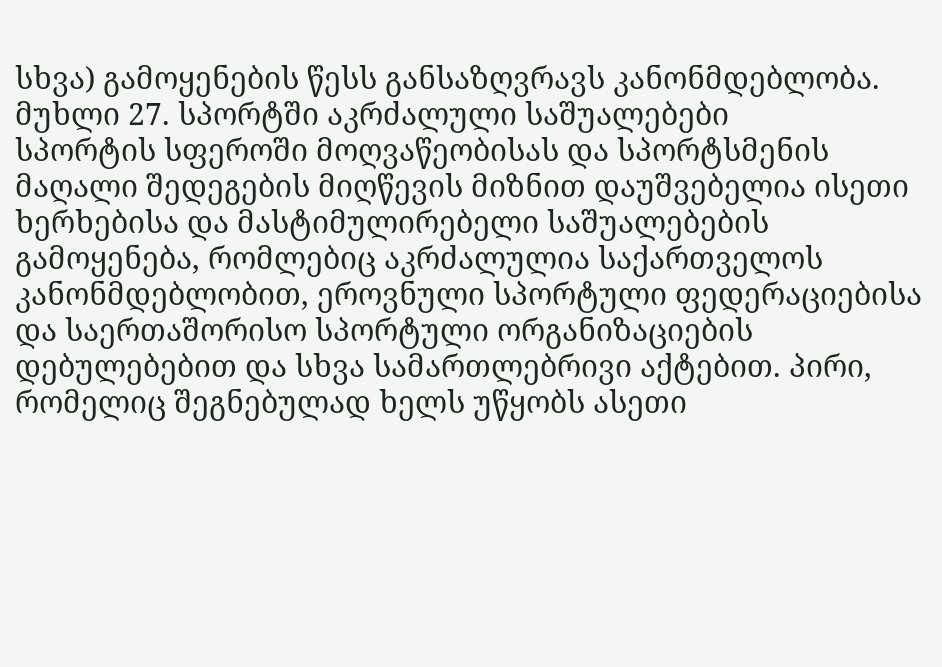სხვა) გამოყენების წესს განსაზღვრავს კანონმდებლობა.
მუხლი 27. სპორტში აკრძალული საშუალებები
სპორტის სფეროში მოღვაწეობისას და სპორტსმენის მაღალი შედეგების მიღწევის მიზნით დაუშვებელია ისეთი ხერხებისა და მასტიმულირებელი საშუალებების გამოყენება, რომლებიც აკრძალულია საქართველოს კანონმდებლობით, ეროვნული სპორტული ფედერაციებისა და საერთაშორისო სპორტული ორგანიზაციების დებულებებით და სხვა სამართლებრივი აქტებით. პირი, რომელიც შეგნებულად ხელს უწყობს ასეთი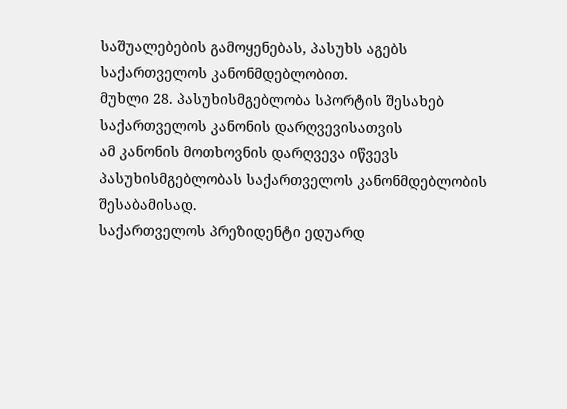საშუალებების გამოყენებას, პასუხს აგებს საქართველოს კანონმდებლობით.
მუხლი 28. პასუხისმგებლობა სპორტის შესახებ საქართველოს კანონის დარღვევისათვის
ამ კანონის მოთხოვნის დარღვევა იწვევს პასუხისმგებლობას საქართველოს კანონმდებლობის შესაბამისად.
საქართველოს პრეზიდენტი ედუარდ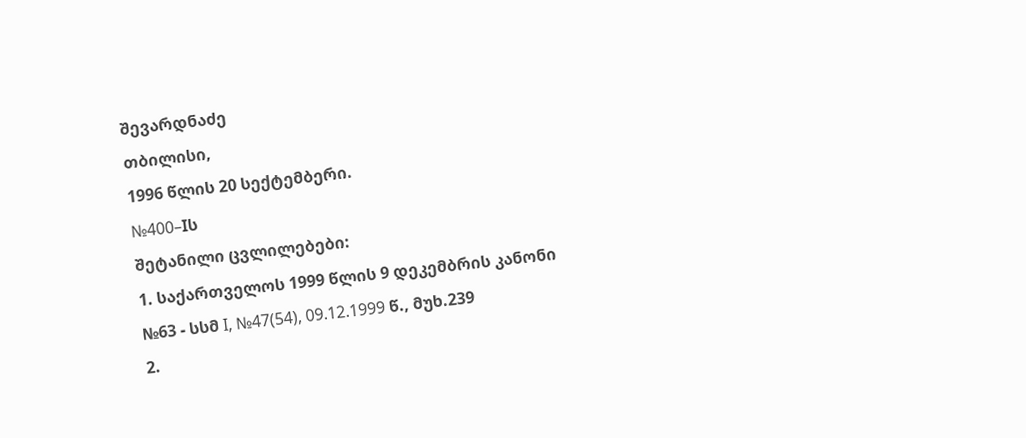შევარდნაძე
თბილისი,
1996 წლის 20 სექტემბერი.
№400–Iს
შეტანილი ცვლილებები:
1. საქართველოს 1999 წლის 9 დეკემბრის კანონი №63 - სსმ I, №47(54), 09.12.1999 წ., მუხ.239
2.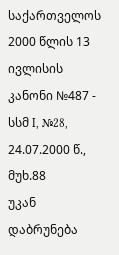საქართველოს 2000 წლის 13 ივლისის კანონი №487 - სსმ I, №28, 24.07.2000 წ., მუხ.88
უკან დაბრუნება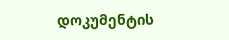დოკუმენტის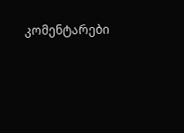კომენტარები